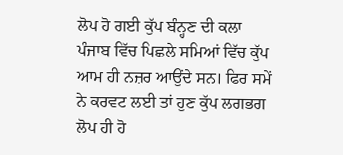ਲੋਪ ਹੋ ਗਈ ਕੁੱਪ ਬੰਨ੍ਹਣ ਦੀ ਕਲਾ
ਪੰਜਾਬ ਵਿੱਚ ਪਿਛਲੇ ਸਮਿਆਂ ਵਿੱਚ ਕੁੱਪ ਆਮ ਹੀ ਨਜ਼ਰ ਆਉਂਦੇ ਸਨ। ਫਿਰ ਸਮੇਂ ਨੇ ਕਰਵਟ ਲਈ ਤਾਂ ਹੁਣ ਕੁੱਪ ਲਗਭਗ ਲੋਪ ਹੀ ਹੋ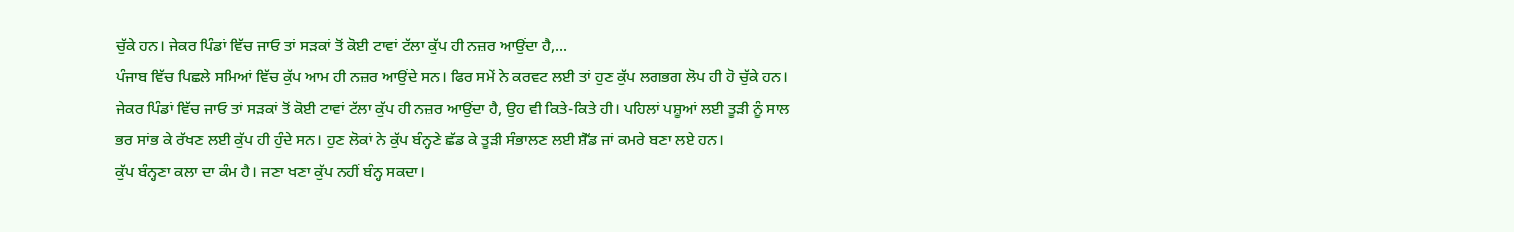ਚੁੱਕੇ ਹਨ। ਜੇਕਰ ਪਿੰਡਾਂ ਵਿੱਚ ਜਾਓ ਤਾਂ ਸੜਕਾਂ ਤੋਂ ਕੋਈ ਟਾਵਾਂ ਟੱਲਾ ਕੁੱਪ ਹੀ ਨਜ਼ਰ ਆਉਂਦਾ ਹੈ,...
ਪੰਜਾਬ ਵਿੱਚ ਪਿਛਲੇ ਸਮਿਆਂ ਵਿੱਚ ਕੁੱਪ ਆਮ ਹੀ ਨਜ਼ਰ ਆਉਂਦੇ ਸਨ। ਫਿਰ ਸਮੇਂ ਨੇ ਕਰਵਟ ਲਈ ਤਾਂ ਹੁਣ ਕੁੱਪ ਲਗਭਗ ਲੋਪ ਹੀ ਹੋ ਚੁੱਕੇ ਹਨ। ਜੇਕਰ ਪਿੰਡਾਂ ਵਿੱਚ ਜਾਓ ਤਾਂ ਸੜਕਾਂ ਤੋਂ ਕੋਈ ਟਾਵਾਂ ਟੱਲਾ ਕੁੱਪ ਹੀ ਨਜ਼ਰ ਆਉਂਦਾ ਹੈ, ਉਹ ਵੀ ਕਿਤੇ-ਕਿਤੇ ਹੀ। ਪਹਿਲਾਂ ਪਸ਼ੂਆਂ ਲਈ ਤੂੜੀ ਨੂੰ ਸਾਲ ਭਰ ਸਾਂਭ ਕੇ ਰੱਖਣ ਲਈ ਕੁੱਪ ਹੀ ਹੁੰਦੇ ਸਨ। ਹੁਣ ਲੋਕਾਂ ਨੇ ਕੁੱਪ ਬੰਨ੍ਹਣੇ ਛੱਡ ਕੇ ਤੂੜੀ ਸੰਭਾਲਣ ਲਈ ਸ਼ੈੱਡ ਜਾਂ ਕਮਰੇ ਬਣਾ ਲਏ ਹਨ।
ਕੁੱਪ ਬੰਨ੍ਹਣਾ ਕਲਾ ਦਾ ਕੰਮ ਹੈ। ਜਣਾ ਖਣਾ ਕੁੱਪ ਨਹੀਂ ਬੰਨ੍ਹ ਸਕਦਾ।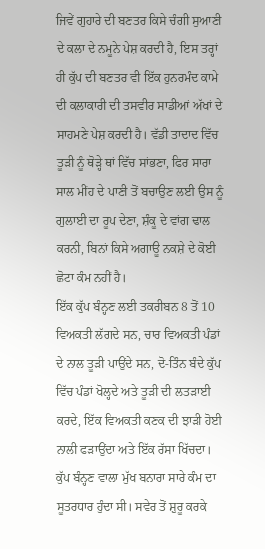ਜਿਵੇਂ ਗੁਹਾਰੇ ਦੀ ਬਣਤਰ ਕਿਸੇ ਚੰਗੀ ਸੁਆਣੀ ਦੇ ਕਲਾ ਦੇ ਨਮੂਨੇ ਪੇਸ਼ ਕਰਦੀ ਹੈ, ਇਸ ਤਰ੍ਹਾਂ ਹੀ ਕੁੱਪ ਦੀ ਬਣਤਰ ਵੀ ਇੱਕ ਹੁਨਰਮੰਦ ਕਾਮੇ ਦੀ ਕਲਾਕਾਰੀ ਦੀ ਤਸਵੀਰ ਸਾਡੀਆਂ ਅੱਖਾਂ ਦੇ ਸਾਹਮਣੇ ਪੇਸ਼ ਕਰਦੀ ਹੈ। ਵੱਡੀ ਤਾਦਾਦ ਵਿੱਚ ਤੂੜੀ ਨੂੰ ਥੋੜ੍ਹੇ ਥਾਂ ਵਿੱਚ ਸਾਂਭਣਾ, ਫਿਰ ਸਾਰਾ ਸਾਲ ਮੀਂਹ ਦੇ ਪਾਣੀ ਤੋਂ ਬਚਾਉਣ ਲਈ ਉਸ ਨੂੰ ਗੁਲਾਈ ਦਾ ਰੂਪ ਦੇਣਾ, ਸ਼ੰਕੂ ਦੇ ਵਾਂਗ ਢਾਲ ਕਰਨੀ, ਬਿਨਾਂ ਕਿਸੇ ਅਗਾਊ ਨਕਸ਼ੇ ਦੇ ਕੋਈ ਛੋਟਾ ਕੰਮ ਨਹੀਂ ਹੈ।
ਇੱਕ ਕੁੱਪ ਬੰਨ੍ਹਣ ਲਈ ਤਕਰੀਬਨ 8 ਤੋਂ 10 ਵਿਅਕਤੀ ਲੱਗਦੇ ਸਨ, ਚਾਰ ਵਿਅਕਤੀ ਪੰਡਾਂ ਦੇ ਨਾਲ ਤੂੜੀ ਪਾਉਂਦੇ ਸਨ, ਦੋ-ਤਿੰਨ ਬੰਦੇ ਕੁੱਪ ਵਿੱਚ ਪੰਡਾਂ ਖੋਲ੍ਹਦੇ ਅਤੇ ਤੂੜੀ ਦੀ ਲਤੜਾਈ ਕਰਦੇ, ਇੱਕ ਵਿਅਕਤੀ ਕਣਕ ਦੀ ਝਾੜੀ ਹੋਈ ਨਾਲੀ ਫੜਾਉਂਦਾ ਅਤੇ ਇੱਕ ਰੱਸਾ ਖਿੱਚਦਾ। ਕੁੱਪ ਬੰਨ੍ਹਣ ਵਾਲਾ ਮੁੱਖ ਬਨਾਰਾ ਸਾਰੇ ਕੰਮ ਦਾ ਸੂਤਰਧਾਰ ਹੁੰਦਾ ਸੀ। ਸਵੇਰ ਤੋਂ ਸ਼ੁਰੂ ਕਰਕੇ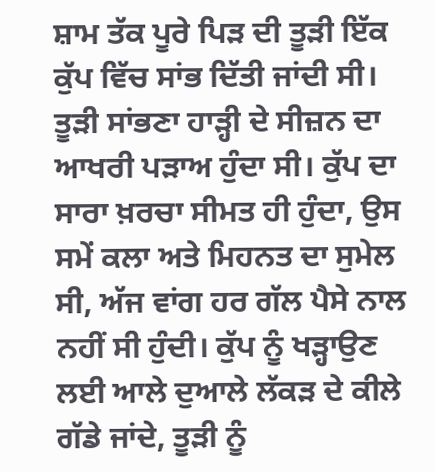ਸ਼ਾਮ ਤੱਕ ਪੂਰੇ ਪਿੜ ਦੀ ਤੂੜੀ ਇੱਕ ਕੁੱਪ ਵਿੱਚ ਸਾਂਭ ਦਿੱਤੀ ਜਾਂਦੀ ਸੀ। ਤੂੜੀ ਸਾਂਭਣਾ ਹਾੜ੍ਹੀ ਦੇ ਸੀਜ਼ਨ ਦਾ ਆਖਰੀ ਪੜਾਅ ਹੁੰਦਾ ਸੀ। ਕੁੱਪ ਦਾ ਸਾਰਾ ਖ਼ਰਚਾ ਸੀਮਤ ਹੀ ਹੁੰਦਾ, ਉਸ ਸਮੇਂ ਕਲਾ ਅਤੇ ਮਿਹਨਤ ਦਾ ਸੁਮੇਲ ਸੀ, ਅੱਜ ਵਾਂਗ ਹਰ ਗੱਲ ਪੈਸੇ ਨਾਲ ਨਹੀਂ ਸੀ ਹੁੰਦੀ। ਕੁੱਪ ਨੂੰ ਖੜ੍ਹਾਉਣ ਲਈ ਆਲੇ ਦੁਆਲੇ ਲੱਕੜ ਦੇ ਕੀਲੇ ਗੱਡੇ ਜਾਂਦੇ, ਤੂੜੀ ਨੂੰ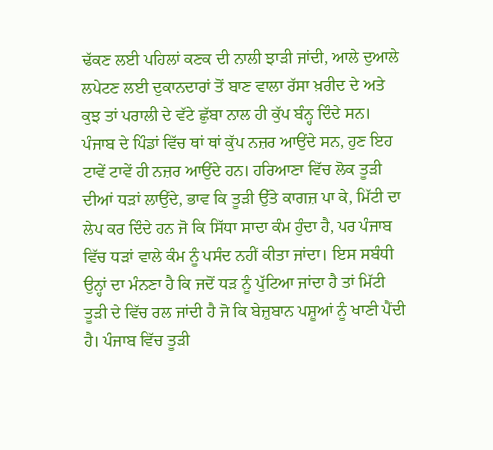ਢੱਕਣ ਲਈ ਪਹਿਲਾਂ ਕਣਕ ਦੀ ਨਾਲੀ ਝਾੜੀ ਜਾਂਦੀ, ਆਲੇ ਦੁਆਲੇ ਲਪੇਟਣ ਲਈ ਦੁਕਾਨਦਾਰਾਂ ਤੋਂ ਬਾਣ ਵਾਲਾ ਰੱਸਾ ਖ਼ਰੀਦ ਦੇ ਅਤੇ ਕੁਝ ਤਾਂ ਪਰਾਲੀ ਦੇ ਵੱਟੇ ਛੁੱਬਾ ਨਾਲ ਹੀ ਕੁੱਪ ਬੰਨ੍ਹ ਦਿੰਦੇ ਸਨ।
ਪੰਜਾਬ ਦੇ ਪਿੰਡਾਂ ਵਿੱਚ ਥਾਂ ਥਾਂ ਕੁੱਪ ਨਜ਼ਰ ਆਉਂਦੇ ਸਨ, ਹੁਣ ਇਹ ਟਾਵੇਂ ਟਾਵੇਂ ਹੀ ਨਜ਼ਰ ਆਉਂਦੇ ਹਨ। ਹਰਿਆਣਾ ਵਿੱਚ ਲੋਕ ਤੂੜੀ ਦੀਆਂ ਧੜਾਂ ਲਾਉਂਦੇ, ਭਾਵ ਕਿ ਤੂੜੀ ਉੱਤੇ ਕਾਗਜ਼ ਪਾ ਕੇ, ਮਿੱਟੀ ਦਾ ਲੇਪ ਕਰ ਦਿੰਦੇ ਹਨ ਜੋ ਕਿ ਸਿੱਧਾ ਸਾਦਾ ਕੰਮ ਹੁੰਦਾ ਹੈ, ਪਰ ਪੰਜਾਬ ਵਿੱਚ ਧੜਾਂ ਵਾਲੇ ਕੰਮ ਨੂੰ ਪਸੰਦ ਨਹੀਂ ਕੀਤਾ ਜਾਂਦਾ। ਇਸ ਸਬੰਧੀ ਉਨ੍ਹਾਂ ਦਾ ਮੰਨਣਾ ਹੈ ਕਿ ਜਦੋਂ ਧੜ ਨੂੰ ਪੁੱਟਿਆ ਜਾਂਦਾ ਹੈ ਤਾਂ ਮਿੱਟੀ ਤੂੜੀ ਦੇ ਵਿੱਚ ਰਲ ਜਾਂਦੀ ਹੈ ਜੋ ਕਿ ਬੇਜ਼ੁਬਾਨ ਪਸ਼ੂਆਂ ਨੂੰ ਖਾਣੀ ਪੈਂਦੀ ਹੈ। ਪੰਜਾਬ ਵਿੱਚ ਤੂੜੀ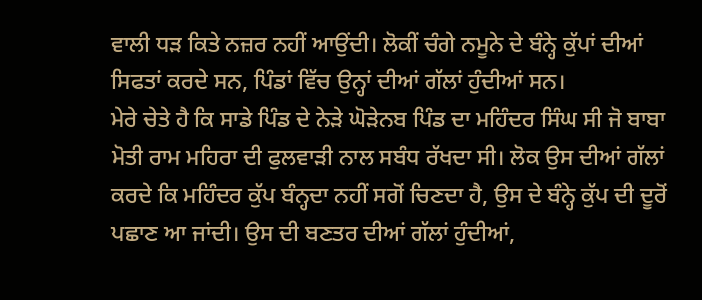ਵਾਲੀ ਧੜ ਕਿਤੇ ਨਜ਼ਰ ਨਹੀਂ ਆਉਂਦੀ। ਲੋਕੀਂ ਚੰਗੇ ਨਮੂਨੇ ਦੇ ਬੰਨ੍ਹੇ ਕੁੱਪਾਂ ਦੀਆਂ ਸਿਫਤਾਂ ਕਰਦੇ ਸਨ, ਪਿੰਡਾਂ ਵਿੱਚ ਉਨ੍ਹਾਂ ਦੀਆਂ ਗੱਲਾਂ ਹੁੰਦੀਆਂ ਸਨ।
ਮੇਰੇ ਚੇਤੇ ਹੈ ਕਿ ਸਾਡੇ ਪਿੰਡ ਦੇ ਨੇੜੇ ਘੋੜੇਨਬ ਪਿੰਡ ਦਾ ਮਹਿੰਦਰ ਸਿੰਘ ਸੀ ਜੋ ਬਾਬਾ ਮੋਤੀ ਰਾਮ ਮਹਿਰਾ ਦੀ ਫੁਲਵਾੜੀ ਨਾਲ ਸਬੰਧ ਰੱਖਦਾ ਸੀ। ਲੋਕ ਉਸ ਦੀਆਂ ਗੱਲਾਂ ਕਰਦੇ ਕਿ ਮਹਿੰਦਰ ਕੁੱਪ ਬੰਨ੍ਹਦਾ ਨਹੀਂ ਸਗੋਂ ਚਿਣਦਾ ਹੈ, ਉਸ ਦੇ ਬੰਨ੍ਹੇ ਕੁੱਪ ਦੀ ਦੂਰੋਂ ਪਛਾਣ ਆ ਜਾਂਦੀ। ਉਸ ਦੀ ਬਣਤਰ ਦੀਆਂ ਗੱਲਾਂ ਹੁੰਦੀਆਂ,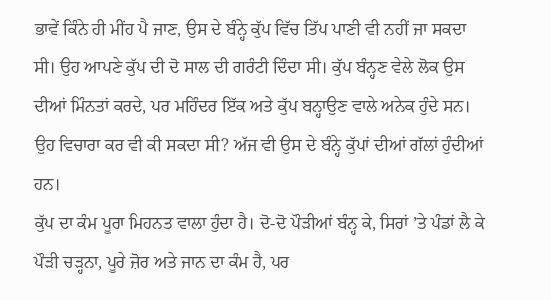ਭਾਵੇਂ ਕਿੰਨੇ ਹੀ ਮੀਂਹ ਪੈ ਜਾਣ, ਉਸ ਦੇ ਬੰਨ੍ਹੇ ਕੁੱਪ ਵਿੱਚ ਤਿੱਪ ਪਾਣੀ ਵੀ ਨਹੀਂ ਜਾ ਸਕਦਾ ਸੀ। ਉਹ ਆਪਣੇ ਕੁੱਪ ਦੀ ਦੋ ਸਾਲ ਦੀ ਗਰੰਟੀ ਦਿੰਦਾ ਸੀ। ਕੁੱਪ ਬੰਨ੍ਹਣ ਵੇਲੇ ਲੋਕ ਉਸ ਦੀਆਂ ਮਿੰਨਤਾਂ ਕਰਦੇ, ਪਰ ਮਹਿੰਦਰ ਇੱਕ ਅਤੇ ਕੁੱਪ ਬਨ੍ਹਾਉਣ ਵਾਲੇ ਅਨੇਕ ਹੁੰਦੇ ਸਨ। ਉਹ ਵਿਚਾਰਾ ਕਰ ਵੀ ਕੀ ਸਕਦਾ ਸੀ? ਅੱਜ ਵੀ ਉਸ ਦੇ ਬੰਨ੍ਹੇ ਕੁੱਪਾਂ ਦੀਆਂ ਗੱਲਾਂ ਹੁੰਦੀਆਂ ਹਨ।
ਕੁੱਪ ਦਾ ਕੰਮ ਪੂਰਾ ਮਿਹਨਤ ਵਾਲਾ ਹੁੰਦਾ ਹੈ। ਦੋ-ਦੋ ਪੌੜੀਆਂ ਬੰਨ੍ਹ ਕੇ, ਸਿਰਾਂ ’ਤੇ ਪੰਡਾਂ ਲੈ ਕੇ ਪੌੜੀ ਚੜ੍ਹਨਾ, ਪੂਰੇ ਜ਼ੋਰ ਅਤੇ ਜਾਨ ਦਾ ਕੰਮ ਹੈ, ਪਰ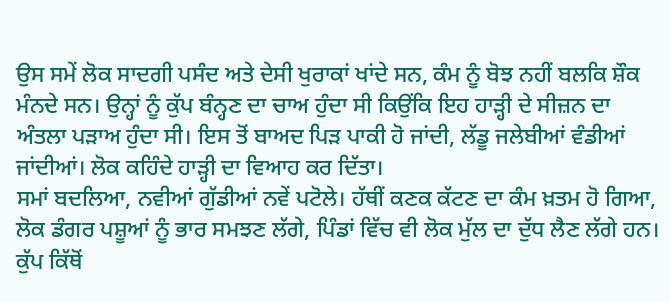ਉਸ ਸਮੇਂ ਲੋਕ ਸਾਦਗੀ ਪਸੰਦ ਅਤੇ ਦੇਸੀ ਖੁਰਾਕਾਂ ਖਾਂਦੇ ਸਨ, ਕੰਮ ਨੂੰ ਬੋਝ ਨਹੀਂ ਬਲਕਿ ਸ਼ੌਕ ਮੰਨਦੇ ਸਨ। ਉਨ੍ਹਾਂ ਨੂੰ ਕੁੱਪ ਬੰਨ੍ਹਣ ਦਾ ਚਾਅ ਹੁੰਦਾ ਸੀ ਕਿਉਂਕਿ ਇਹ ਹਾੜ੍ਹੀ ਦੇ ਸੀਜ਼ਨ ਦਾ ਅੰਤਲਾ ਪੜਾਅ ਹੁੰਦਾ ਸੀ। ਇਸ ਤੋਂ ਬਾਅਦ ਪਿੜ ਪਾਕੀ ਹੋ ਜਾਂਦੀ, ਲੱਡੂ ਜਲੇਬੀਆਂ ਵੰਡੀਆਂ ਜਾਂਦੀਆਂ। ਲੋਕ ਕਹਿੰਦੇ ਹਾੜ੍ਹੀ ਦਾ ਵਿਆਹ ਕਰ ਦਿੱਤਾ।
ਸਮਾਂ ਬਦਲਿਆ, ਨਵੀਆਂ ਗੁੱਡੀਆਂ ਨਵੇਂ ਪਟੋਲੇ। ਹੱਥੀਂ ਕਣਕ ਕੱਟਣ ਦਾ ਕੰਮ ਖ਼ਤਮ ਹੋ ਗਿਆ, ਲੋਕ ਡੰਗਰ ਪਸ਼ੂਆਂ ਨੂੰ ਭਾਰ ਸਮਝਣ ਲੱਗੇ, ਪਿੰਡਾਂ ਵਿੱਚ ਵੀ ਲੋਕ ਮੁੱਲ ਦਾ ਦੁੱਧ ਲੈਣ ਲੱਗੇ ਹਨ। ਕੁੱਪ ਕਿੱਥੋਂ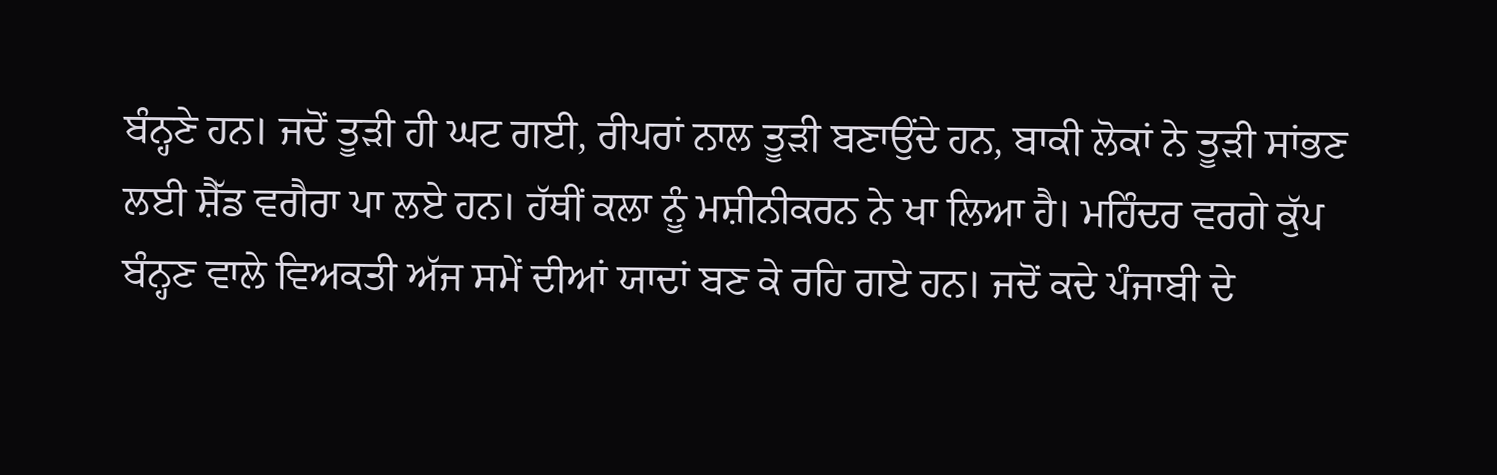ਬੰਨ੍ਹਣੇ ਹਨ। ਜਦੋਂ ਤੂੜੀ ਹੀ ਘਟ ਗਈ, ਰੀਪਰਾਂ ਨਾਲ ਤੂੜੀ ਬਣਾਉਂਦੇ ਹਨ, ਬਾਕੀ ਲੋਕਾਂ ਨੇ ਤੂੜੀ ਸਾਂਭਣ ਲਈ ਸ਼ੈੱਡ ਵਗੈਰਾ ਪਾ ਲਏ ਹਨ। ਹੱਥੀਂ ਕਲਾ ਨੂੰ ਮਸ਼ੀਨੀਕਰਨ ਨੇ ਖਾ ਲਿਆ ਹੈ। ਮਹਿੰਦਰ ਵਰਗੇ ਕੁੱਪ ਬੰਨ੍ਹਣ ਵਾਲੇ ਵਿਅਕਤੀ ਅੱਜ ਸਮੇਂ ਦੀਆਂ ਯਾਦਾਂ ਬਣ ਕੇ ਰਹਿ ਗਏ ਹਨ। ਜਦੋਂ ਕਦੇ ਪੰਜਾਬੀ ਦੇ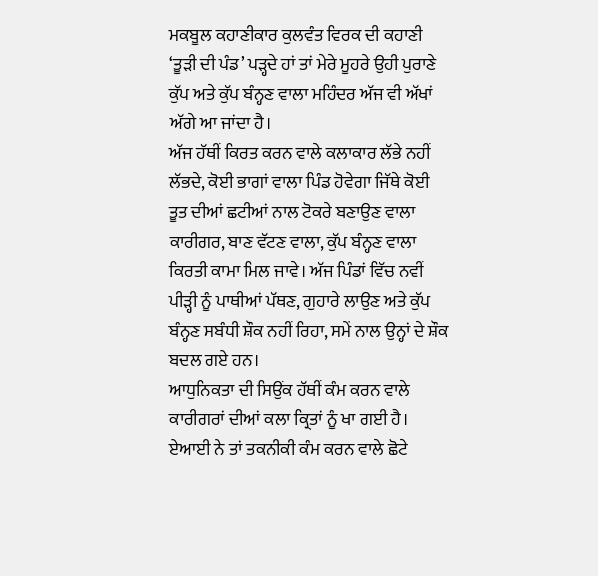ਮਕਬੂਲ ਕਹਾਣੀਕਾਰ ਕੁਲਵੰਤ ਵਿਰਕ ਦੀ ਕਹਾਣੀ ‘ਤੂੜੀ ਦੀ ਪੰਡ’ ਪੜ੍ਹਦੇ ਹਾਂ ਤਾਂ ਮੇਰੇ ਮੂਹਰੇ ਉਹੀ ਪੁਰਾਣੇ ਕੁੱਪ ਅਤੇ ਕੁੱਪ ਬੰਨ੍ਹਣ ਵਾਲਾ ਮਹਿੰਦਰ ਅੱਜ ਵੀ ਅੱਖਾਂ ਅੱਗੇ ਆ ਜਾਂਦਾ ਹੈ।
ਅੱਜ ਹੱਥੀਂ ਕਿਰਤ ਕਰਨ ਵਾਲੇ ਕਲਾਕਾਰ ਲੱਭੇ ਨਹੀਂ ਲੱਭਦੇ, ਕੋਈ ਭਾਗਾਂ ਵਾਲਾ ਪਿੰਡ ਹੋਵੇਗਾ ਜਿੱਥੇ ਕੋਈ ਤੂਤ ਦੀਆਂ ਛਟੀਆਂ ਨਾਲ ਟੋਕਰੇ ਬਣਾਉਣ ਵਾਲਾ ਕਾਰੀਗਰ, ਬਾਣ ਵੱਟਣ ਵਾਲਾ, ਕੁੱਪ ਬੰਨ੍ਹਣ ਵਾਲਾ ਕਿਰਤੀ ਕਾਮਾ ਮਿਲ ਜਾਵੇ। ਅੱਜ ਪਿੰਡਾਂ ਵਿੱਚ ਨਵੀਂ ਪੀੜ੍ਹੀ ਨੂੰ ਪਾਥੀਆਂ ਪੱਥਣ, ਗੁਹਾਰੇ ਲਾਉਣ ਅਤੇ ਕੁੱਪ ਬੰਨ੍ਹਣ ਸਬੰਧੀ ਸ਼ੌਕ ਨਹੀਂ ਰਿਹਾ, ਸਮੇਂ ਨਾਲ ਉਨ੍ਹਾਂ ਦੇ ਸ਼ੌਕ ਬਦਲ ਗਏ ਹਨ।
ਆਧੁਨਿਕਤਾ ਦੀ ਸਿਉਂਕ ਹੱਥੀਂ ਕੰਮ ਕਰਨ ਵਾਲੇ ਕਾਰੀਗਰਾਂ ਦੀਆਂ ਕਲਾ ਕ੍ਰਿਤਾਂ ਨੂੰ ਖਾ ਗਈ ਹੈ। ਏਆਈ ਨੇ ਤਾਂ ਤਕਨੀਕੀ ਕੰਮ ਕਰਨ ਵਾਲੇ ਛੋਟੇ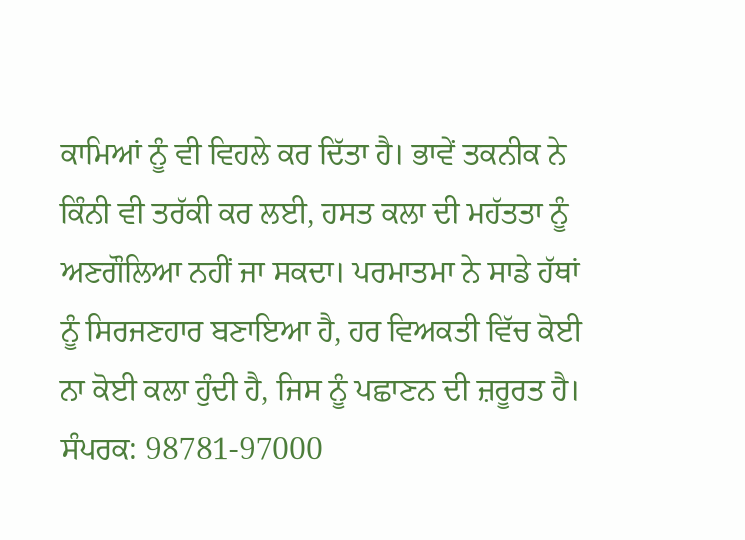ਕਾਮਿਆਂ ਨੂੰ ਵੀ ਵਿਹਲੇ ਕਰ ਦਿੱਤਾ ਹੈ। ਭਾਵੇਂ ਤਕਨੀਕ ਨੇ ਕਿੰਨੀ ਵੀ ਤਰੱਕੀ ਕਰ ਲਈ, ਹਸਤ ਕਲਾ ਦੀ ਮਹੱਤਤਾ ਨੂੰ ਅਣਗੌਲਿਆ ਨਹੀਂ ਜਾ ਸਕਦਾ। ਪਰਮਾਤਮਾ ਨੇ ਸਾਡੇ ਹੱਥਾਂ ਨੂੰ ਸਿਰਜਣਹਾਰ ਬਣਾਇਆ ਹੈ, ਹਰ ਵਿਅਕਤੀ ਵਿੱਚ ਕੋਈ ਨਾ ਕੋਈ ਕਲਾ ਹੁੰਦੀ ਹੈ, ਜਿਸ ਨੂੰ ਪਛਾਣਨ ਦੀ ਜ਼ਰੂਰਤ ਹੈ।
ਸੰਪਰਕ: 98781-97000